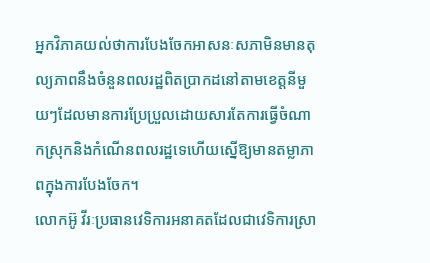អ្នកវិភាគយល់ថាការបែងចែកអាសនៈសភាមិនមានតុល្យភាពនឹងចំនួនពលរដ្ឋពិតប្រាកដនៅតាមខេត្តនីមួយៗដែលមានការប្រែប្រួលដោយសារតែការធ្វើចំណាកស្រុកនិងកំណើនពលរដ្ឋទេហើយស្នើឱ្យមានតម្លាភាពក្នុងការបែងចែក។
លោកអ៊ូ វីរៈប្រធានវេទិការអនាគតដែលជាវេទិការស្រា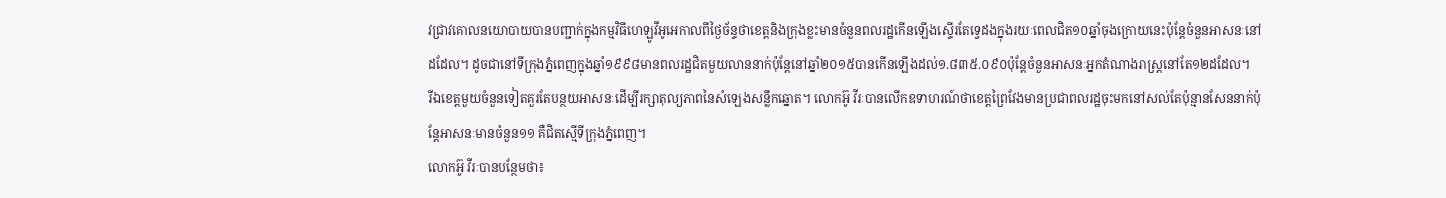វជ្រាវគោលនយោបាយបានបញ្ជាក់ក្នុងកម្មវិធីហេឡូវីអូអេកាលពីថ្ងៃច័ន្ទថាខេត្តនិងក្រុងខ្លះមានចំនួនពលរដ្ឋកើនឡើងស្ទើរតែទ្វេដងក្នុងរយៈពេលជិត១០ឆ្នាំចុងក្រោយនេះប៉ុន្តែចំនួនអាសនៈនៅដដែល។ ដូចជានៅទីក្រុងភ្នំពេញក្នុងឆ្នាំ១៩៩៨មានពលរដ្ឋជិតមួយលាននាក់ប៉ុន្តែនៅឆ្នាំ២០១៥បានកើនឡើងដល់១.៨៣៥.០៩០ប៉ុន្តែចំនួនអាសនៈអ្នកតំណាងរាស្ត្រនៅតែ១២ដដែល។
រីឯខេត្តមួយចំនួនទៀតគួរតែបន្ថយអាសនៈដើម្បីរក្សាតុល្យភាពនៃសំឡេងសន្លឹកឆ្នោត។ លោកអ៊ូ វីរៈបានលើកឧទាហរណ៍ថាខេត្តព្រៃវែងមានប្រជាពលរដ្ឋចុះមកនៅសល់តែប៉ុន្មានសែននាក់ប៉ុន្តែអាសនៈមានចំនួន១១ គឺជិតស្មើទីក្រុងភ្នំពេញ។
លោកអ៊ូ វីរៈបានបន្ថែមថា៖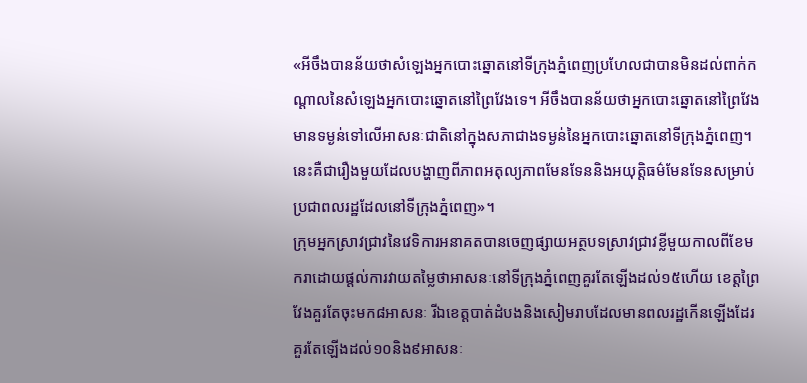«អីចឹងបានន័យថាសំឡេងអ្នកបោះឆ្នោតនៅទីក្រុងភ្នំពេញប្រហែលជាបានមិនដល់ពាក់កណ្តាលនៃសំឡេងអ្នកបោះឆ្នោតនៅព្រៃវែងទេ។ អីចឹងបានន័យថាអ្នកបោះឆ្នោតនៅព្រៃវែងមានទម្ងន់ទៅលើអាសនៈជាតិនៅក្នុងសភាជាងទម្ងន់នៃអ្នកបោះឆ្នោតនៅទីក្រុងភ្នំពេញ។ នេះគឺជារឿងមួយដែលបង្ហាញពីភាពអតុល្យភាពមែនទែននិងអយុត្តិធម៌មែនទែនសម្រាប់ប្រជាពលរដ្ឋដែលនៅទីក្រុងភ្នំពេញ»។
ក្រុមអ្នកស្រាវជ្រាវនៃវេទិការអនាគតបានចេញផ្សាយអត្ថបទស្រាវជ្រាវខ្លីមួយកាលពីខែមករាដោយផ្តល់ការវាយតម្លៃថាអាសនៈនៅទីក្រុងភ្នំពេញគួរតែឡើងដល់១៥ហើយ ខេត្តព្រៃវែងគួរតែចុះមក៨អាសនៈ រីឯខេត្តបាត់ដំបងនិងសៀមរាបដែលមានពលរដ្ឋកើនឡើងដែរគួរតែឡើងដល់១០និង៩អាសនៈ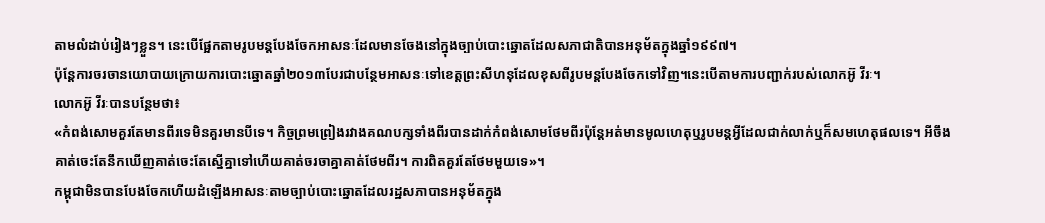តាមលំដាប់រៀងៗខ្លួន។ នេះបើផ្អែកតាមរូបមន្តបែងចែកអាសនៈដែលមានចែងនៅក្នុងច្បាប់បោះឆ្នោតដែលសភាជាតិបានអនុម័តក្នុងឆ្នាំ១៩៩៧។
ប៉ុន្តែការចរចានយោបាយក្រោយការបោះឆ្នោតឆ្នាំ២០១៣បែរជាបន្ថែមអាសនៈទៅខេត្តព្រះសីហនុដែលខុសពីរូបមន្តបែងចែកទៅវិញ។នេះបើតាមការបញ្ជាក់របស់លោកអ៊ូ វីរៈ។
លោកអ៊ូ វីរៈបានបន្ថែមថា៖
«កំពង់សោមគួរតែមានពីរទេមិនគួរមានបីទេ។ កិច្ចព្រមព្រៀងរវាងគណបក្សទាំងពីរបានដាក់កំពង់សោមថែមពីរប៉ុន្តែអត់មានមូលហេតុឬរូបមន្តអ្វីដែលជាក់លាក់ឬក៏សមហេតុផលទេ។ អីចឹងគាត់ចេះតែនឹកឃើញគាត់ចេះតែស្នើគ្នាទៅហើយគាត់ចរចាគ្នាគាត់ថែមពីរ។ ការពិតគួរតែថែមមួយទេ»។
កម្ពុជាមិនបានបែងចែកហើយដំឡើងអាសនៈតាមច្បាប់បោះឆ្នោតដែលរដ្ឋសភាបានអនុម័តក្នុង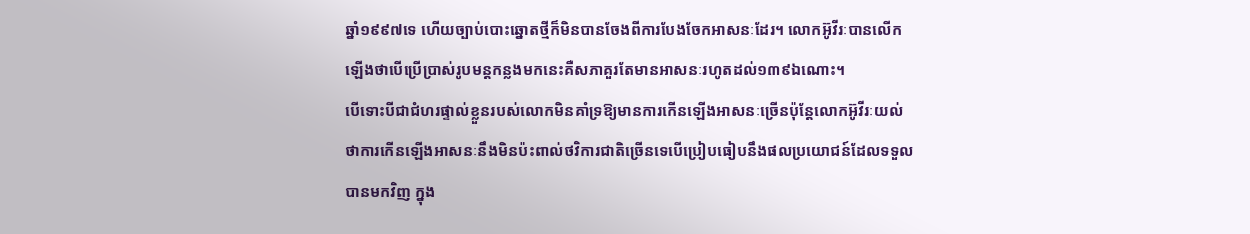ឆ្នាំ១៩៩៧ទេ ហើយច្បាប់បោះឆ្នោតថ្មីក៏មិនបានចែងពីការបែងចែកអាសនៈដែរ។ លោកអ៊ូវីរៈបានលើកឡើងថាបើប្រើប្រាស់រូបមន្តកន្លងមកនេះគឺសភាគួរតែមានអាសនៈរហូតដល់១៣៩ឯណោះ។
បើទោះបីជាជំហរផ្ទាល់ខ្លួនរបស់លោកមិនគាំទ្រឱ្យមានការកើនឡើងអាសនៈច្រើនប៉ុន្តែលោកអ៊ូវីរៈយល់ថាការកើនឡើងអាសនៈនឹងមិនប៉ះពាល់ថវិការជាតិច្រើនទេបើប្រៀបធៀបនឹងផលប្រយោជន៍ដែលទទួលបានមកវិញ ក្នុង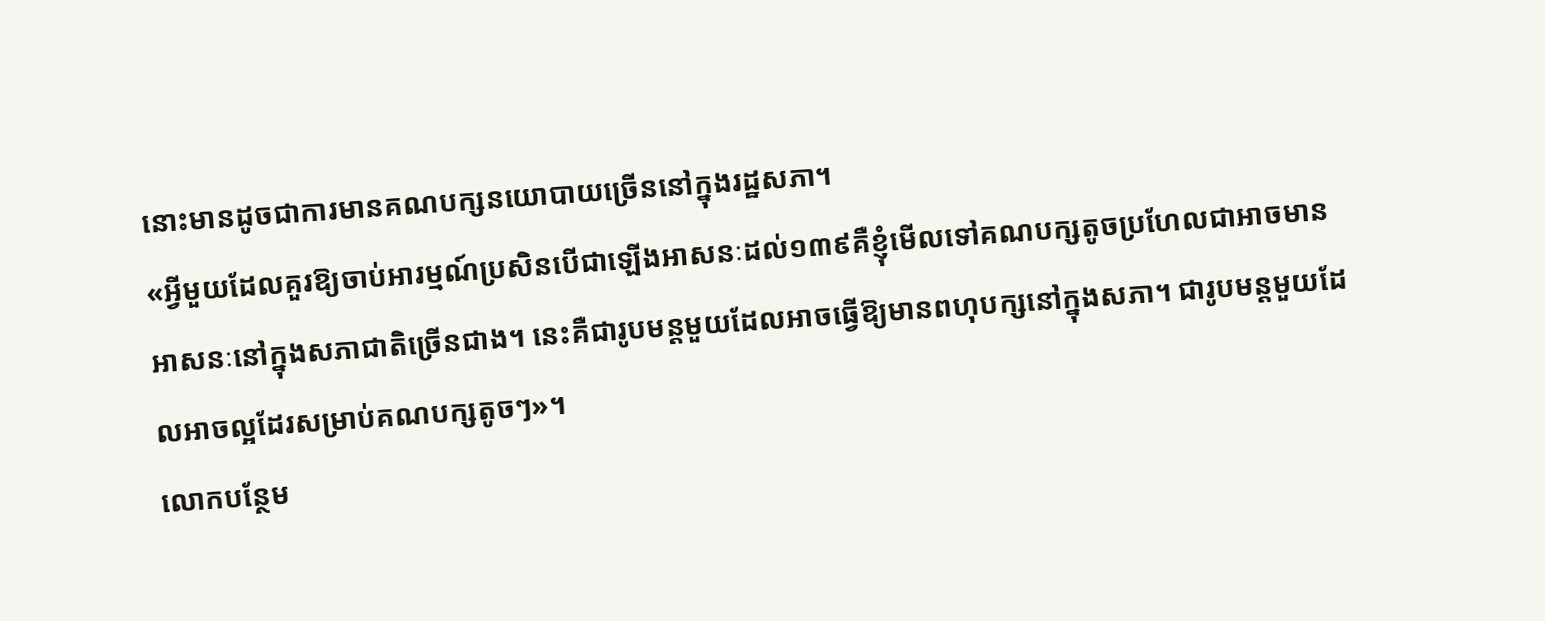នោះមានដូចជាការមានគណបក្សនយោបាយច្រើននៅក្នុងរដ្ឋសភា។
«អ្វីមួយដែលគួរឱ្យចាប់អារម្មណ៍ប្រសិនបើជាឡើងអាសនៈដល់១៣៩គឺខ្ញុំមើលទៅគណបក្សតូចប្រហែលជាអាចមានអាសនៈនៅក្នុងសភាជាតិច្រើនជាង។ នេះគឺជារូបមន្តមួយដែលអាចធ្វើឱ្យមានពហុបក្សនៅក្នុងសភា។ ជារូបមន្តមួយដែលអាចល្អដែរសម្រាប់គណបក្សតូចៗ»។
លោកបន្ថែម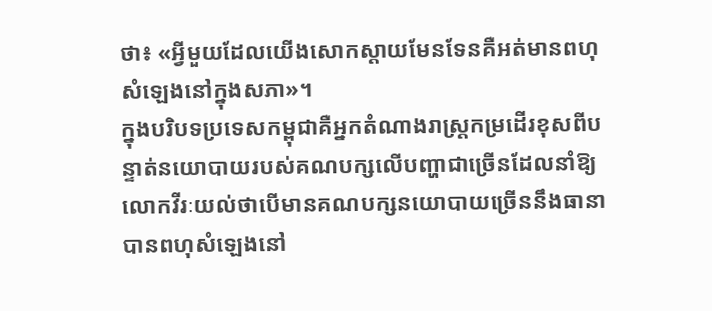ថា៖ «អ្វីមួយដែលយើងសោកស្តាយមែនទែនគឺអត់មានពហុសំឡេងនៅក្នុងសភា»។
ក្នុងបរិបទប្រទេសកម្ពុជាគឺអ្នកតំណាងរាស្ត្រកម្រដើរខុសពីបន្ទាត់នយោបាយរបស់គណបក្សលើបញ្ហាជាច្រើនដែលនាំឱ្យលោកវីរៈយល់ថាបើមានគណបក្សនយោបាយច្រើននឹងធានាបានពហុសំឡេងនៅ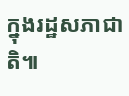ក្នុងរដ្ឋសភាជាតិ៕